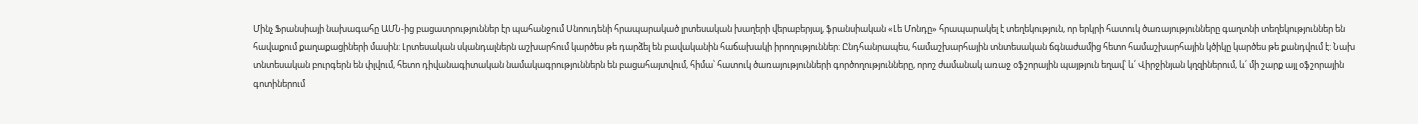Մինչ Ֆրանսիայի նախագահը ԱՄՆ-ից բացատրություններ էր պահանջում Սնոուդենի հրապարակած լրտեսական խաղերի վերաբերյալ, ֆրանսիական «Լե Մոնդը» հրապարակել է տեղեկություն, որ երկրի հատուկ ծառայությունները գաղտնի տեղեկություններ են հավաքում քաղաքացիների մասին: Լրտեսական սկանդալներն աշխարհում կարծես թե դարձել են բավականին հաճախակի իրողություններ: Ընդհանրապես, համաշխարհային տնտեսական ճգնաժամից հետո համաշխարհային կծիկը կարծես թե քանդվում է: Նախ տնտեսական բուրգերն են փլվում, հետո դիվանագիտական նամակագրություններն են բացահայտվում, հիմա՝ հատուկ ծառայությունների գործողությունները, որոշ ժամանակ առաջ օֆշորային պայթյուն եղավ՝ և՛ Վիրջինյան կղզիներում, և՛ մի շարք այլ օֆշորային գոտիներում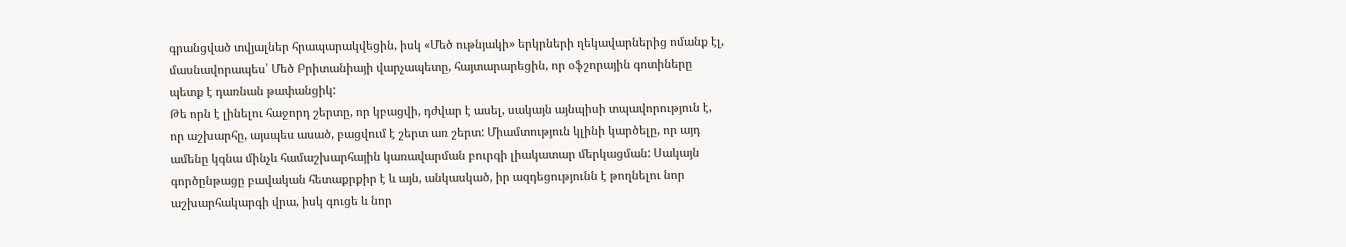գրանցված տվյալներ հրապարակվեցին, իսկ «Մեծ ութնյակի» երկրների ղեկավարներից ոմանք էլ, մասնավորապես՝ Մեծ Բրիտանիայի վարչապետը, հայտարարեցին, որ օֆշորային գոտիները պետք է դառնան թափանցիկ:
Թե որն է լինելու հաջորդ շերտը, որ կբացվի, դժվար է ասել, սակայն այնպիսի տպավորություն է, որ աշխարհը, այսպես ասած, բացվում է շերտ առ շերտ: Միամտություն կլինի կարծելը, որ այդ ամենը կգնա մինչև համաշխարհային կառավարման բուրգի լիակատար մերկացման: Սակայն գործընթացը բավական հետաքրքիր է և այն, անկասկած, իր ազդեցությունն է թողնելու նոր աշխարհակարգի վրա, իսկ գուցե և նոր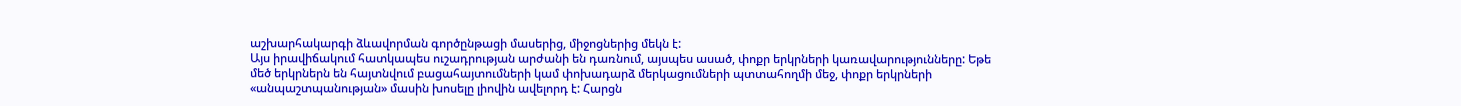աշխարհակարգի ձևավորման գործընթացի մասերից, միջոցներից մեկն է:
Այս իրավիճակում հատկապես ուշադրության արժանի են դառնում, այսպես ասած, փոքր երկրների կառավարությունները: Եթե մեծ երկրներն են հայտնվում բացահայտումների կամ փոխադարձ մերկացումների պտտահողմի մեջ, փոքր երկրների «անպաշտպանության» մասին խոսելը լիովին ավելորդ է: Հարցն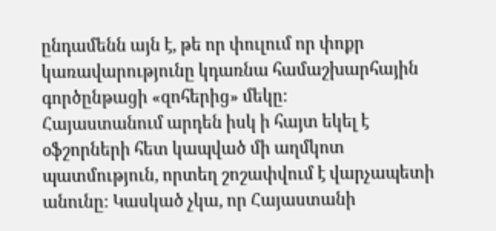ընդամենն այն է, թե որ փուլում որ փոքր կառավարությունը կդառնա համաշխարհային գործընթացի «զոհերից» մեկը:
Հայաստանում արդեն իսկ ի հայտ եկել է օֆշորների հետ կապված մի աղմկոտ պատմություն, որտեղ շոշափվում է վարչապետի անունը: Կասկած չկա, որ Հայաստանի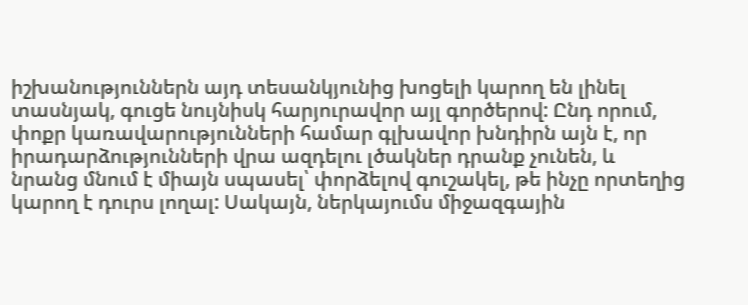իշխանություններն այդ տեսանկյունից խոցելի կարող են լինել տասնյակ, գուցե նույնիսկ հարյուրավոր այլ գործերով: Ընդ որում, փոքր կառավարությունների համար գլխավոր խնդիրն այն է, որ իրադարձությունների վրա ազդելու լծակներ դրանք չունեն, և նրանց մնում է միայն սպասել՝ փորձելով գուշակել, թե ինչը որտեղից կարող է դուրս լողալ: Սակայն, ներկայումս միջազգային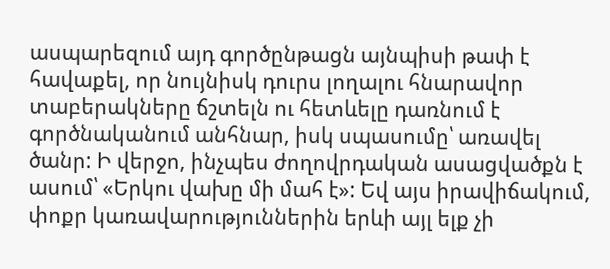ասպարեզում այդ գործընթացն այնպիսի թափ է հավաքել, որ նույնիսկ դուրս լողալու հնարավոր տաբերակները ճշտելն ու հետևելը դառնում է գործնականում անհնար, իսկ սպասումը՝ առավել ծանր: Ի վերջո, ինչպես ժողովրդական ասացվածքն է ասում՝ «Երկու վախը մի մահ է»: Եվ այս իրավիճակում, փոքր կառավարություններին երևի այլ ելք չի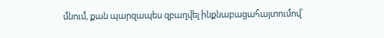մնում, քան պարզապես զբաղվել ինքնաբացահայտումով՝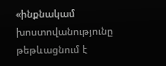«ինքնակամ խոստովանությունը թեթևացնում է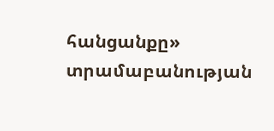հանցանքը» տրամաբանության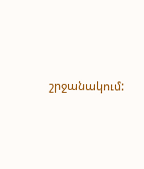շրջանակում: